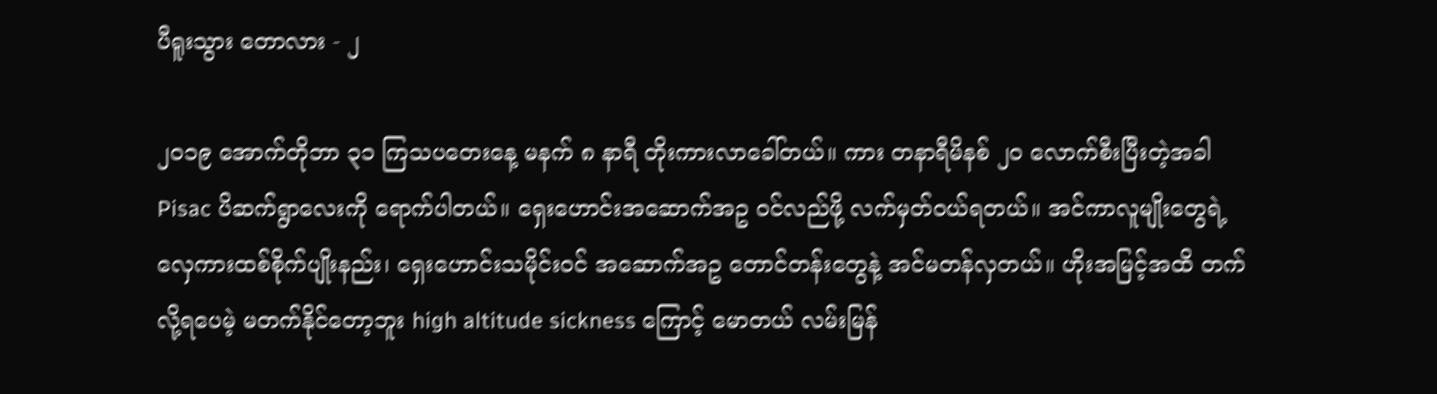ပီရူးသွား ‌တောလား - ၂

၂၀၁၉ အောက်တိုဘာ ၃၁ ကြသပတေးနေ့ မနက် ၈ နာရီ တိုးကားလာခေါ်တယ်။ ကား တနာရီမိနစ် ၂၀ လောက်စီးပြီးတဲ့အခါ Pisac ပိဆက်ရွာလေးကို ရောက်ပါတယ်။ ရှေးဟောင်းအဆောက်အဥ ဝင်လည်ဖို့ လက်မှတ်ဝယ်ရတယ်။ အင်ကာလူမျိုးတွေရဲ့ လှေကားထစ်စိုက်ပျိုးနည်း၊ ရှေးဟောင်းသမိုင်းဝင် အဆောက်အဥ တောင်တန်းတွေနဲ့ အင်မတန်လှတယ်။ ဟိုးအမြင့်အထိ တက်လို့ရပေမဲ့ မတက်နိုင်တော့ဘူး high altitude sickness ကြောင့် မောတယ် လမ်းမြန်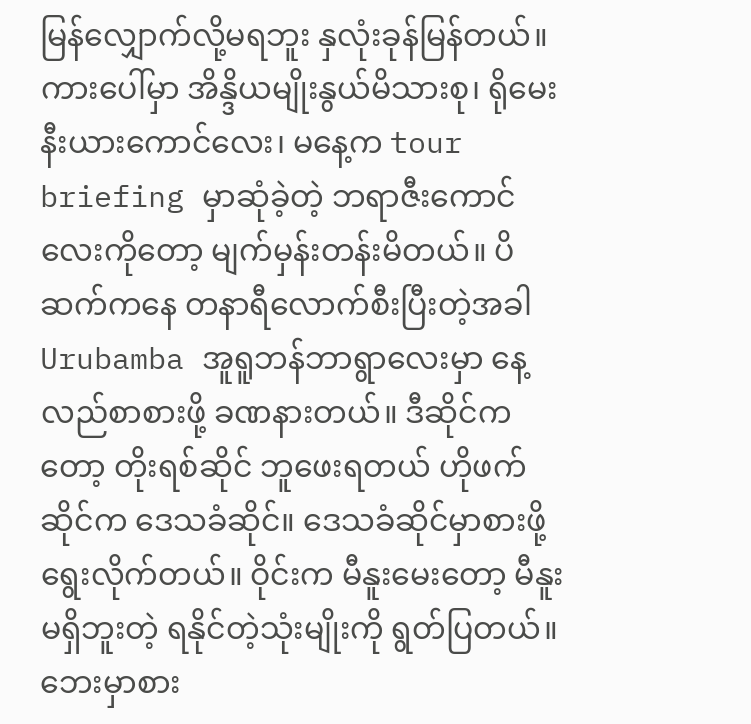မြန်‌‌‌လျှောက်လို့မရဘူး နှလုံးခုန်မြန်တယ်။ ကားပေါ်မှာ အိန္ဒိယမျိုးနွယ်မိသားစု၊ ရိုမေးနီးယားကောင်လေး၊ မနေ့က tour briefing မှာဆုံခဲ့တဲ့ ဘရာဇီးကောင်လေးကိုတော့ မျက်မှန်းတန်းမိတယ်။ ပိဆက်ကနေ တနာရီလောက်စီးပြီးတဲ့အခါ Urubamba အူရူဘန်ဘာရွာလေးမှာ နေ့လည်စာစားဖို့ ခဏနားတယ်။ ဒီဆိုင်ကတော့ တိုးရစ်ဆိုင် ဘူဖေးရတယ် ဟိုဖက်ဆိုင်က ဒေသခံဆိုင်။ ဒေသခံဆိုင်မှာစားဖို့ ရွေးလိုက်တယ်။ ဝိုင်းက မီနူးမေးတော့ မီနူးမရှိဘူးတဲ့ ရနိုင်တဲ့သုံးမျိုးကို ရွတ်ပြတယ်။ ဘေးမှာစား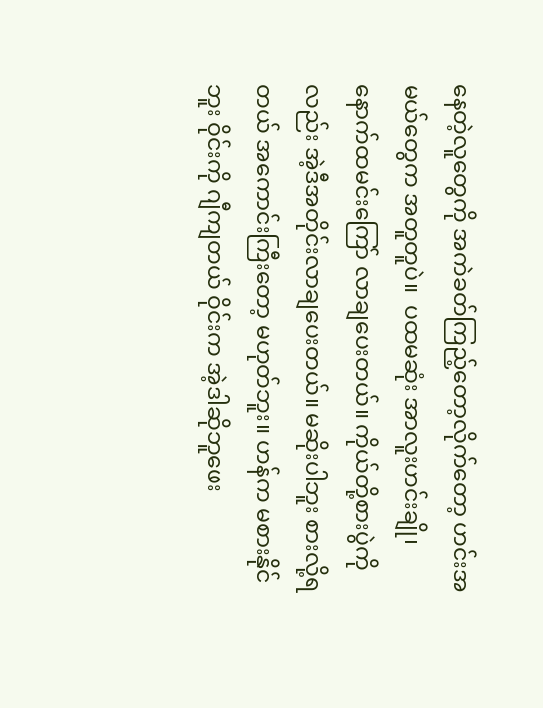နေတဲ့လူတွေကို အကဲခတ်ကြည့်တော့လိုက်တော့ ဟင်းအမယ်တွေက အတူတူပဲ။  ပထမဆုံး အာလူးဟင်းချို၊ နောက်ထမင်းကြော် လာချပေးတယ်။ ကိုယ်တို့စားပွဲကိုလည်း အဲ့ဒီအတိုင်းလာချပေးတယ်။ မဆိုးပါဘူး စားလို့ရတယ် အကောင်းကြီးတော့ မဟုတ်ဘူး။ ဟန်က မစားနိုင်ဘူး ဝိုင်းကို ဂျီကျတယ် ဝိုင်းက အဲ့ဒါဆိုဘူဖေး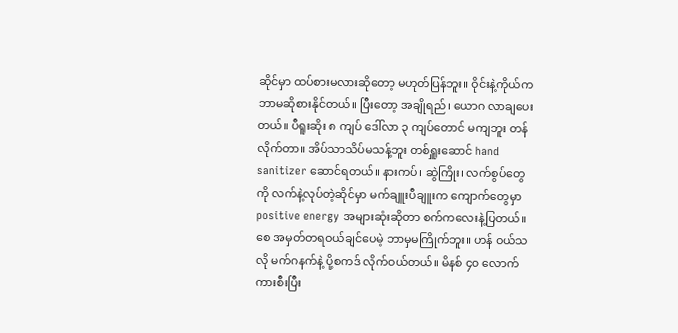ဆိုင်မှာ ထပ်စားမလားဆိုတော့ မဟုတ်ပြန်ဘူး။ ဝိုင်းနဲ့ကိုယ်က ဘာမဆိုစားနိုင်တယ်။ ပြီးတော့ အချိုရည်၊ ယောဂ လာချပေးတယ်။ ပီရူးဆိုး ၈ ကျပ် ဒေါ်လာ ၃ ကျပ်တောင် မကျဘူး တန်လိုက်တာ။ အိပ်သာသိပ်မသန့်ဘူး တစ်ရှူးဆောင် hand sanitizer ဆောင်ရတယ်။ နားကပ်၊ ဆွဲကြိုး၊ လက်စွပ်တွေကို လက်နဲ့လုပ်တဲ့ဆိုင်မှာ မက်ချူးပီချူးက ကျောက်တွေမှာ positive energy အများဆုံးဆိုတာ စက်ကလေးနဲ့ပြတယ်။ စေ အမှတ်တရဝယ်ချင်ပေမဲ့ ဘာမှမကြိုက်ဘူး။ ဟန် ဝယ်သလို မက်ဂနက်နဲ့ ပို့စကဒ် လိုက်ဝယ်တယ်။ မိနစ် ၄၀ လောက် ကားစီးပြီး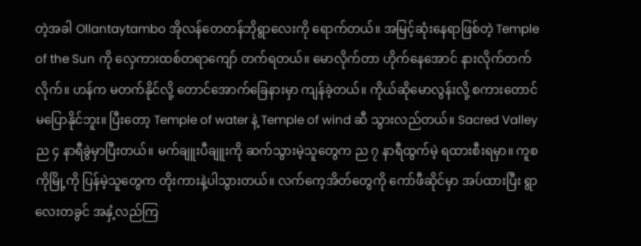တဲ့အခါ Ollantaytambo အိုလန်တေတန်ဘိုရွာလေးကို ရောက်တယ်။ အမြင့်ဆုံးနေရာဖြစ်တဲ့ Temple of the Sun ကို လှေကားထစ်တရာကျော် တက်ရတယ်။ မောလိုက်တာ ဟိုက်နေအောင် နားလိုက်တက်လိုက်။ ဟန်က မတက်နိုင်လို့ တောင်အောက်ခြေနားမှာ ကျန်ခဲ့တယ်။ ကိုယ်ဆိုမောလွန်းလို့ စကားတောင် မပြောနိုင်ဘူး။ ပြီးတော့ Temple of water နဲ့ Temple of wind ဆီ သွားလည်တယ်။ Sacred Valley ည ၄ နာရီခွဲမှာပြီးတယ်။ မက်ချူးပီချူးကို ဆက်သွားမဲ့သူတွေက ည ၇ နာရီထွက်မဲ့ ရထားစီးရမှာ။ ကူစကိုမြို့ကို ပြန်မဲ့သူတွေက တိုးကားနဲ့ပါသွားတယ်။ လက်ကေ့အိတ်တွေကို ကော်ဖီဆိုင်မှာ အပ်ထားပြီး ရွာလေးတခွင် အနှံ့လည်ကြ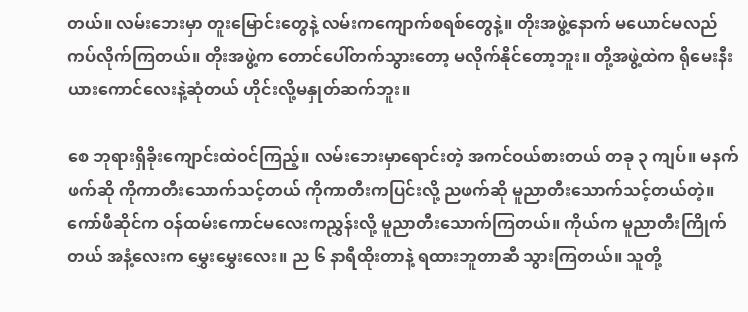တယ်။ လမ်းဘေးမှာ တူးမြောင်းတွေနဲ့ လမ်းကကျောက်စရစ်တွေနဲ့။ တိုးအဖွဲ့နောက် မယောင်မလည် ကပ်လိုက်ကြတယ်။ တိုးအဖွဲ့က တောင်ပေါ်တက်သွားတော့ မလိုက်နိုင်တော့ဘူး။ တို့အဖွဲ့ထဲက ရိုမေးနီးယားကောင်လေးနဲ့ဆုံတယ် ဟိုင်းလို့မနှုတ်ဆက်ဘူး။

စေ ဘုရားရှိခိုးကျောင်းထဲဝင်ကြည့်။ လမ်းဘေးမှာရောင်းတဲ့ အကင်ဝယ်စားတယ် တခု ၃ ကျပ်။ မနက်ဖက်ဆို ကိုကာတီးသောက်သင့်တယ် ကိုကာတီးကပြင်းလို့ ညဖက်ဆို မူညာတီးသောက်သင့်တယ်တဲ့။ ကော်ဖီဆိုင်က ဝန်ထမ်းကောင်မလေးကညွှန်းလို့ မူညာတီးသောက်ကြတယ်။ ကိုယ်က မူညာတီးကြိုက်တယ် အနံ့လေးက မွှေးမွှေးလေး။ ည ၆ နာရီထိုးတာနဲ့ ရထားဘူတာဆီ သွားကြတယ်။ သူတို့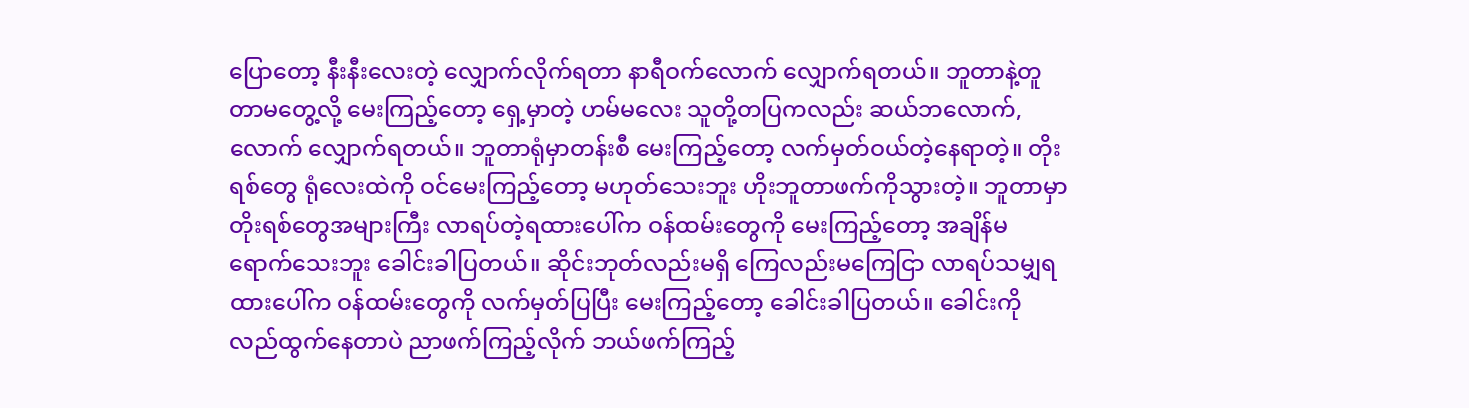ပြောတော့ နီးနီးလေးတဲ့ လျှောက်လိုက်ရတာ နာရီဝက်လောက် လျှောက်ရတယ်။ ဘူတာနဲ့တူတာမတွေ့လို့ မေးကြည့်တော့ ရှေ့မှာတဲ့ ဟမ်မလေး သူတို့တပြကလည်း ဆယ်ဘလောက်,လောက် လျှောက်ရတယ်။ ဘူတာရုံမှာတန်းစီ မေးကြည့်တော့ လက်မှတ်ဝယ်တဲ့နေရာတဲ့။ တိုးရစ်တွေ ရုံလေးထဲကို ဝင်မေးကြည့်တော့ မဟုတ်သေးဘူး ဟိုးဘူတာဖက်ကိုသွားတဲ့။ ဘူတာမှာ တိုးရစ်တွေအများကြီး လာရပ်တဲ့ရထားပေါ်က ဝန်ထမ်းတွေကို မေးကြည့်တော့ အချိန်မရောက်သေးဘူး ခေါင်းခါပြတယ်။ ဆိုင်းဘုတ်လည်းမရှိ ကြေလည်းမကြေငြာ လာရပ်သမျှရထားပေါ်က ဝန်ထမ်းတွေကို လက်မှတ်ပြပြီး မေးကြည့်တော့ ခေါင်းခါပြတယ်။ ခေါင်းကိုလည်ထွက်နေတာပဲ ညာဖက်ကြည့်လိုက် ဘယ်ဖက်ကြည့်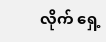လိုက် ရှေ့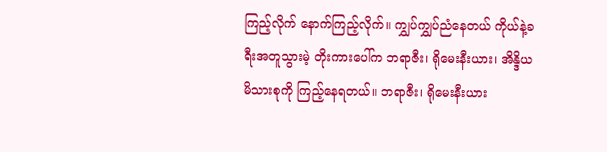ကြည့်လိုက် နောက်ကြည့်လိုက်။ ကျွှပ်ကျွှပ်ညံနေတယ် ကိုယ်နဲ့ခရီးအတူသွားမဲ့ တိုးကားပေါ်က ဘရာဇီး၊ ရိုမေးနီးယား၊ အိန္ဒိယမိသားစုကို ကြည့်နေရတယ်။ ဘရာဇီး၊ ရိုမေးနီးယား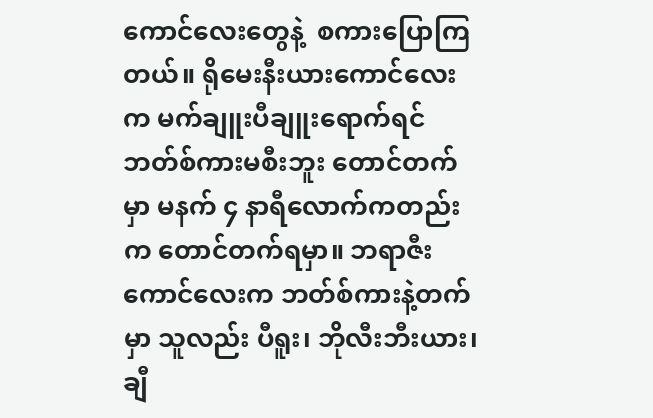ကောင်လေးတွေနဲ့  စကားပြောကြတယ်။ ရိုမေးနီးယားကောင်လေးက မက်ချူးပီချူးရောက်ရင် ဘတ်စ်ကားမစီးဘူး တောင်တက်မှာ မနက် ၄ နာရီလောက်ကတည်းက တောင်တက်ရမှာ။ ဘရာဇီးကောင်လေးက ဘတ်စ်ကားနဲ့တက်မှာ သူလည်း ပီရူး၊ ဘိုလီးဘီးယား၊ ချီ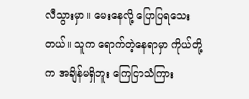လီသွားမှာ။ မေးနေလို့ ပြောပြရသေးတယ်။ သူက ရောက်တဲ့နေရာမှာ ကိုယ်တို့က အချိန်မရှိဘူး ကြေငြာသံကြား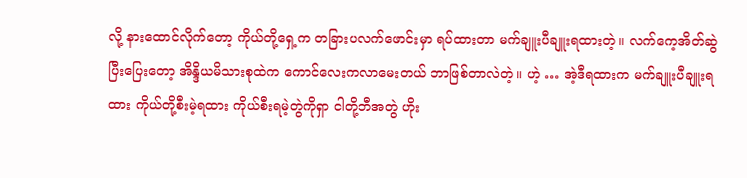လို့ နားထောင်လိုက်တော့ ကိုယ်တို့ရှေ့က တခြားပလက်ဖောင်းမှာ ရပ်ထားတာ မက်ချူးပီချူးရထားတဲ့။ လက်ကေ့အိတ်ဆွဲပြီးပြေးတော့ အိန္ဒိယမိသားစုထဲက ကောင်လေးကလာမေးတယ် ဘာဖြစ်တာလဲတဲ့။ ဟဲ့ … အဲ့ဒီရထားက မက်ချူးပီချူးရထား ကိုယ်တို့စီးမဲ့ရထား ကိုယ်စီးရမဲ့တွဲကိုရှာ ငါတို့ဘီအတွဲ ဟိုး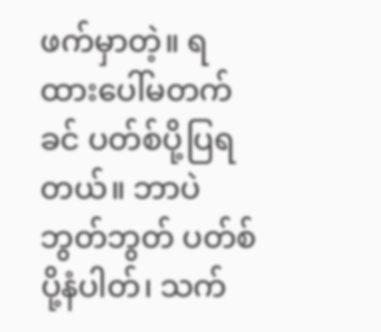ဖက်မှာတဲ့။ ရထားပေါ်မတက်ခင် ပတ်စ်ပို့ပြရတယ်။ ဘာပဲဘွတ်ဘွတ် ပတ်စ်ပို့နံပါတ်၊ သက်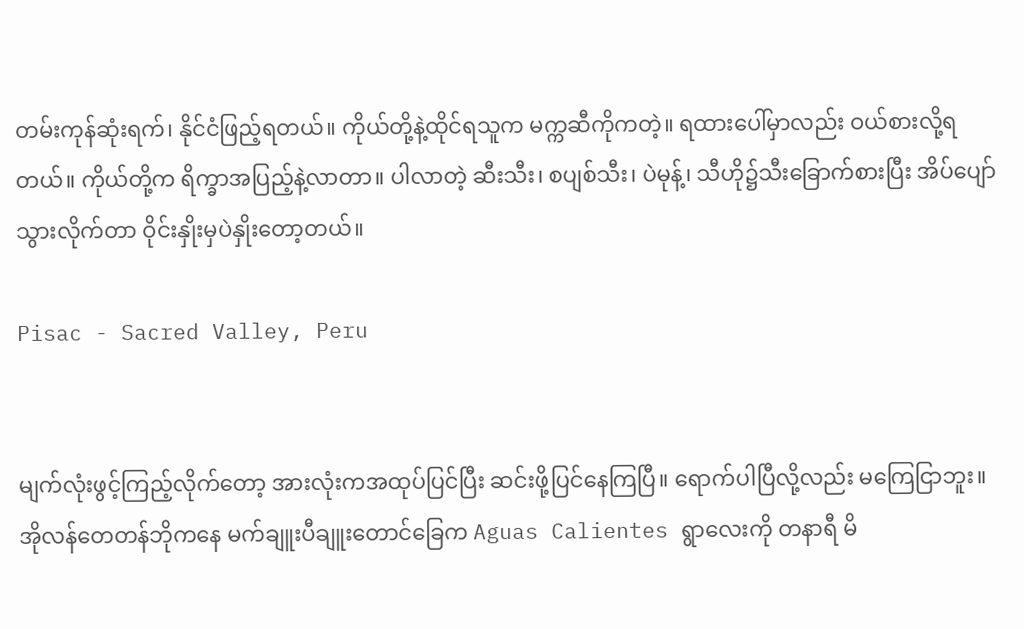တမ်းကုန်ဆုံးရက်၊ နိုင်ငံဖြည့်ရတယ်။ ကိုယ်တို့နဲ့ထိုင်ရသူက မက္ကဆီကိုကတဲ့။ ရထားပေါ်မှာလည်း ဝယ်စားလို့ရတယ်။ ကိုယ်တို့က ရိက္ခာအပြည့်နဲ့လာတာ။ ပါလာတဲ့ ဆီးသီး၊ စပျစ်သီး၊ ပဲမုန့်၊ သီဟို၌သီးခြောက်စားပြီး အိပ်ပျော်သွားလိုက်တာ ဝိုင်းနှိုးမှပဲနှိုးတော့တယ်။

Pisac - Sacred Valley, Peru


မျက်လုံးဖွင့်ကြည့်လိုက်တော့ အားလုံးကအထုပ်ပြင်ပြီး ဆင်းဖို့ပြင်နေကြပြီ။ ရောက်ပါပြီလို့လည်း မကြေငြာဘူး။ အိုလန်တေတန်ဘိုကနေ မက်ချူးပီချူးတောင်ခြေက Aguas Calientes ရွာလေးကို တနာရီ မိ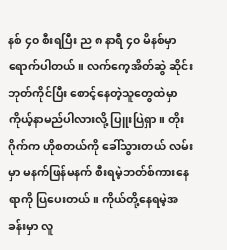နစ် ၄၀ စီးရပြီး ည ၈ နာရီ ၄၀ မိနစ်မှာ ရောက်ပါတယ်။ လက်ကေ့အိတ်ဆွဲ ဆိုင်းဘုတ်ကိုင်ပြီး စောင့်နေတဲ့သူတွေထဲမှာ ကိုယ့်နာမည်ပါလားလို့ ပြူးပြဲရှာ။ တိုးဂိုက်က ဟိုစတယ်ကို ခေါ်သွားတယ် လမ်းမှာ မနက်ဖြန်မနက် စီးရမဲ့ဘတ်စ်ကားနေရာကို ပြပေးတယ်။ ကိုယ်တို့နေရမဲ့အခန်းမှာ လူ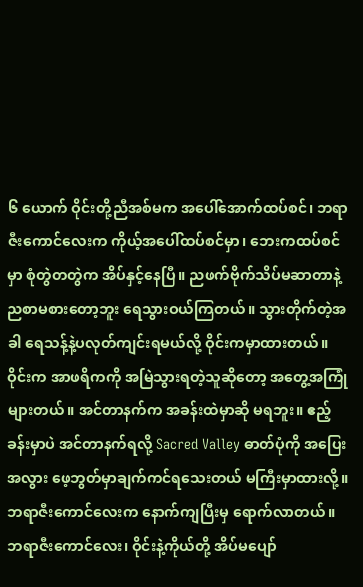၆ ယောက် ဝိုင်းတို့ညီအစ်မက အပေါ်အောက်ထပ်စင်၊ ဘရာဇီးကောင်လေးက ကိုယ့်အပေါ်ထပ်စင်မှာ၊ ဘေးကထပ်စင်မှာ စုံတွဲတတွဲက အိပ်နှင့်နေပြီ။ ညဖက်ဗိုက်သိပ်မဆာတာနဲ့ ညစာမစားတော့ဘူး ရေသွားဝယ်ကြတယ်။ သွားတိုက်တဲ့အခါ ရေသန့်နဲ့ပလုတ်ကျင်းရမယ်လို့ ဝိုင်းကမှာထားတယ်။ ဝိုင်းက အာဖရိကကို အမြဲသွားရတဲ့သူဆိုတော့ အတွေ့အကြုံများတယ်။ အင်တာနက်က အခန်းထဲမှာဆို မရဘူး။ ဧည့်ခန်းမှာပဲ အင်တာနက်ရလို့ Sacred Valley ဓာတ်ပုံကို အပြေးအလွား ဖေ့ဘွတ်မှာချက်ကင်ရသေးတယ် မကြီးမှာထားလို့။ ဘရာဇီးကောင်လေးက နောက်ကျပြီးမှ ရောက်လာတယ်။ ဘရာဇီးကောင်လေး၊ ဝိုင်းနဲ့ကိုယ်တို့ အိပ်မပျော်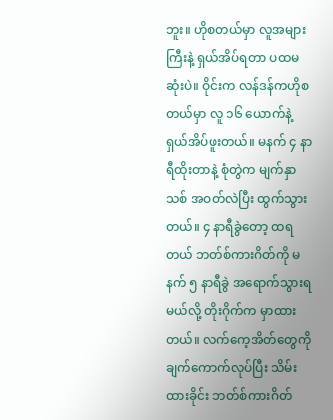ဘူး။ ဟိုစတယ်မှာ လူအများကြီးနဲ့ ရှယ်အိပ်ရတာ ပထမဆုံးပဲ။ ဝိုင်းက လန်ဒန်ကဟိုစတယ်မှာ လူ ၁၆ ယောက်နဲ့ ရှယ်အိပ်ဖူးတယ်။ မနက် ၄ နာရီထိုးတာနဲ့ စုံတွဲက မျက်နှာသစ် အဝတ်လဲပြီး ထွက်သွားတယ်။ ၄ နာရီခွဲတော့ ထရတယ် ဘတ်စ်ကားဂိတ်ကို မနက် ၅ နာရီခွဲ အရောက်သွားရမယ်လို့ တိုးဂိုက်က မှာထားတယ်။ လက်ကေ့အိတ်တွေကို ချက်ကောက်လုပ်ပြီး သိမ်းထားခိုင်း ဘတ်စ်ကားဂိတ်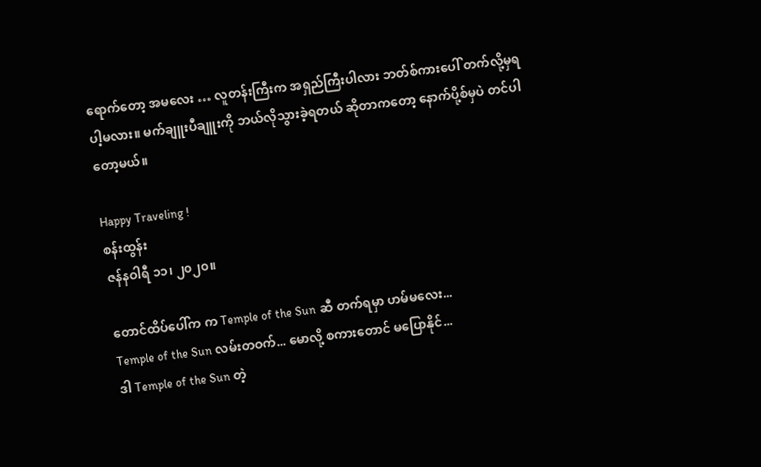ရောက်တော့ အမလေး … လူတန်းကြီးက အရှည်ကြီးပါလား ဘတ်စ်ကားပေါ် တက်လို့မှရပါ့မလား။ မက်ချူးပီချူးကို ဘယ်လိုသွားခဲ့ရတယ် ဆိုတာကတော့ နောက်ပို့စ်မှပဲ တင်ပါတော့မယ်။

Happy Traveling !
စန်းထွန်း
ဇန်နဝါရီ ၁၁၊ ၂၀၂၀။

တောင်ထိပ်‌ပေါ်က က Temple of the Sun ဆီ တက်ရမှာ ဟမ်မလေး...
Temple of the Sun လမ်းတဝက်... မောလို့ စကားတောင် မပြောနိုင်...
ဒါ Temple of the Sun တဲ့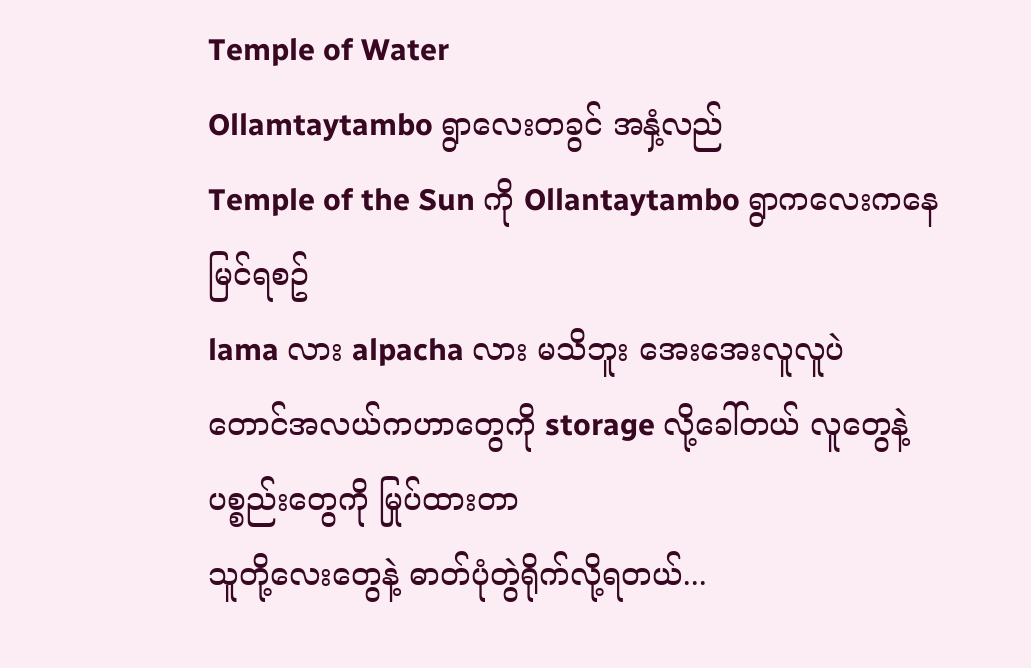Temple of Water
Ollamtaytambo ရွာလေးတခွင် အနှံ့လည်
Temple of the Sun ကို Ollantaytambo ရွာကလေးကနေ မြင်ရစဥ်
lama လား alpacha လား မသိဘူး အေးအေးလူလူပဲ
တောင်အလယ်ကဟာတွေကို storage လို့ခေါ်တယ် လူတွေနဲ့ ပစ္စည်းတွေကို မြုပ်ထားတာ
သူတို့‌လေး‌တွေနဲ့ ဓာတ်ပုံတွဲရိုက်လို့ရတယ်...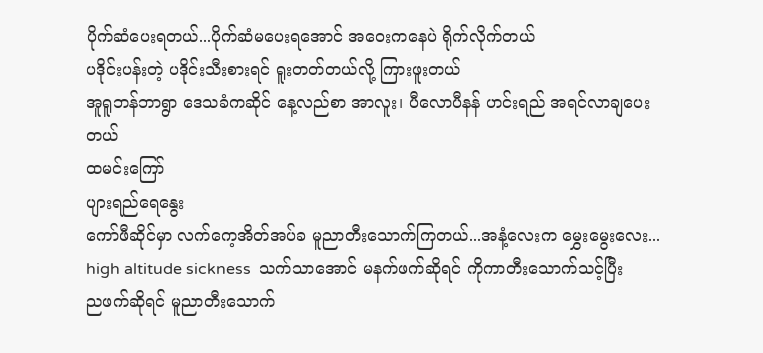ပိုက်ဆံ‌ပေးရတယ်...ပိုက်ဆံမပေးရအောင် အဝေးကနေပဲ ရိုက်လိုက်တယ်
ပဒိုင်းပန်းတဲ့ ပဒိုင်းသီးစားရင် ရူးတတ်တယ်လို့ ကြားဖူးတယ်
အူရူဘန်ဘာရွာ ဒေသခံကဆိုင် ‌နေ့လည်စာ အာလူး၊ ပီလောပီနန် ဟင်းရည် အရင်လာချပေးတယ်
ထမင်း‌ကြော်
ပျားရည်ရေ‌နွေး
ကော်ဖီဆိုင်မှာ လက်‌ကေ့အိတ်အပ်ခ မူညာတီးသောက်ကြတယ်...အနံ့‌လေးက ‌မွှေးမွေးလေး...
high altitude sickness  သက်သာအောင် မနက်ဖက်ဆိုရင် ကိုကာတီး‌သောက်သင့်ပြီး
ညဖက်ဆိုရင် မူညာတီး‌သောက်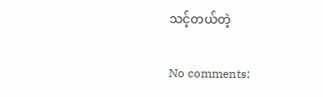သင့်တယ်တဲ့

No comments: